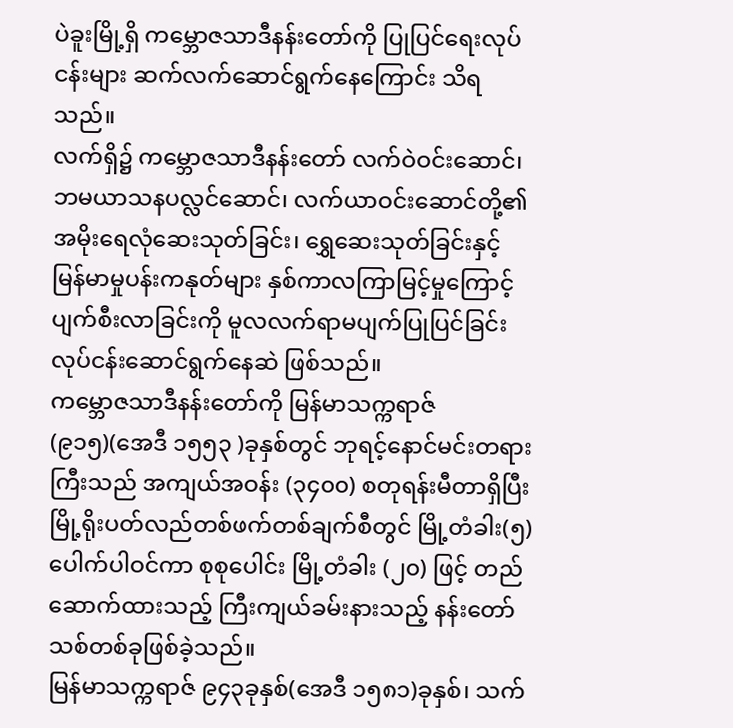ပဲခူးမြို့ရှိ ကမ္ဘောဇသာဒီနန်းတော်ကို ပြုပြင်ရေးလုပ်ငန်းများ ဆက်လက်ဆောင်ရွက်နေကြောင်း သိရသည်။
လက်ရှိ၌ ကမ္ဘောဇသာဒီနန်းတော် လက်ဝဲဝင်းဆောင်၊ ဘမယာသနပလ္လင်ဆောင်၊ လက်ယာဝင်းဆောင်တို့၏ အမိုးရေလုံဆေးသုတ်ခြင်း၊ ရွှေဆေးသုတ်ခြင်းနှင့် မြန်မာမှုပန်းကနုတ်များ နှစ်ကာလကြာမြင့်မှုကြောင့် ပျက်စီးလာခြင်းကို မူလလက်ရာမပျက်ပြုပြင်ခြင်း လုပ်ငန်းဆောင်ရွက်နေဆဲ ဖြစ်သည်။
ကမ္ဘောဇသာဒီနန်းတော်ကို မြန်မာသက္ကရာဇ် (၉၁၅)(အေဒီ ၁၅၅၃ )ခုနှစ်တွင် ဘုရင့်နောင်မင်းတရားကြီးသည် အကျယ်အဝန်း (၃၄၀၀) စတုရန်းမီတာရှိပြီး မြို့ရိုးပတ်လည်တစ်ဖက်တစ်ချက်စီတွင် မြို့တံခါး(၅)ပေါက်ပါဝင်ကာ စုစုပေါင်း မြို့တံခါး (၂၀) ဖြင့် တည်ဆောက်ထားသည့် ကြီးကျယ်ခမ်းနားသည့် နန်းတော်သစ်တစ်ခုဖြစ်ခဲ့သည်။
မြန်မာသက္ကရာဇ် ၉၄၃ခုနှစ်(အေဒီ ၁၅၈၁)ခုနှစ်၊ သက်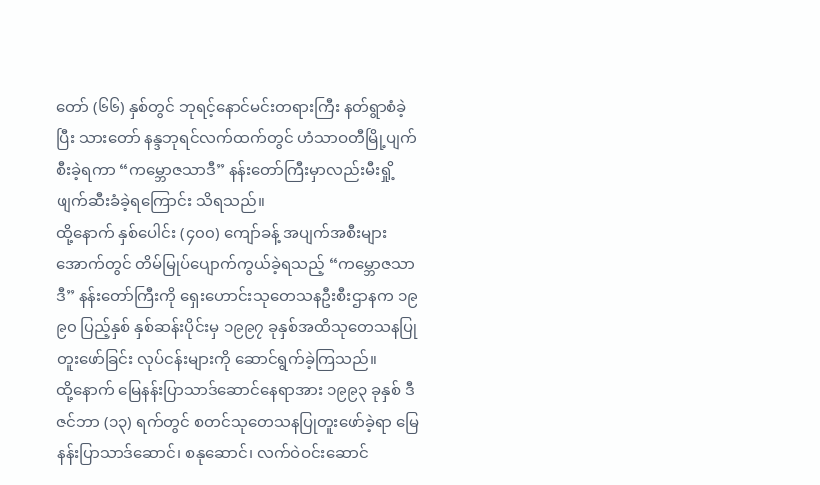တော် (၆၆) နှစ်တွင် ဘုရင့်နောင်မင်းတရားကြီး နတ်ရွာစံခဲ့ပြီး သားတော် နန္ဒဘုရင်လက်ထက်တွင် ဟံသာဝတီမြို့ပျက်စီးခဲ့ရကာ “ကမ္ဘောဇသာဒီ” နန်းတော်ကြီးမှာလည်းမီးရှို့ဖျက်ဆီးခံခဲ့ရကြောင်း သိရသည်။
ထို့နောက် နှစ်ပေါင်း (၄၀၀) ကျော်ခန့် အပျက်အစီးများအောက်တွင် တိမ်မြုပ်ပျောက်ကွယ်ခဲ့ရသည့် “ကမ္ဘောဇသာဒီ” နန်းတော်ကြီးကို ရှေးဟောင်းသုတေသနဦးစီးဌာနက ၁၉ ၉၀ ပြည့်နှစ် နှစ်ဆန်းပိုင်းမှ ၁၉၉၇ ခုနှစ်အထိသုတေသနပြုတူးဖော်ခြင်း လုပ်ငန်းများကို ဆောင်ရွက်ခဲ့ကြသည်။
ထို့နောက် မြေနန်းပြာသာဒ်ဆောင်နေရာအား ၁၉၉၃ ခုနှစ် ဒီဇင်ဘာ (၁၃) ရက်တွင် စတင်သုတေသနပြုတူးဖော်ခဲ့ရာ မြေနန်းပြာသာဒ်ဆောင်၊ စနုဆောင်၊ လက်ဝဲဝင်းဆောင်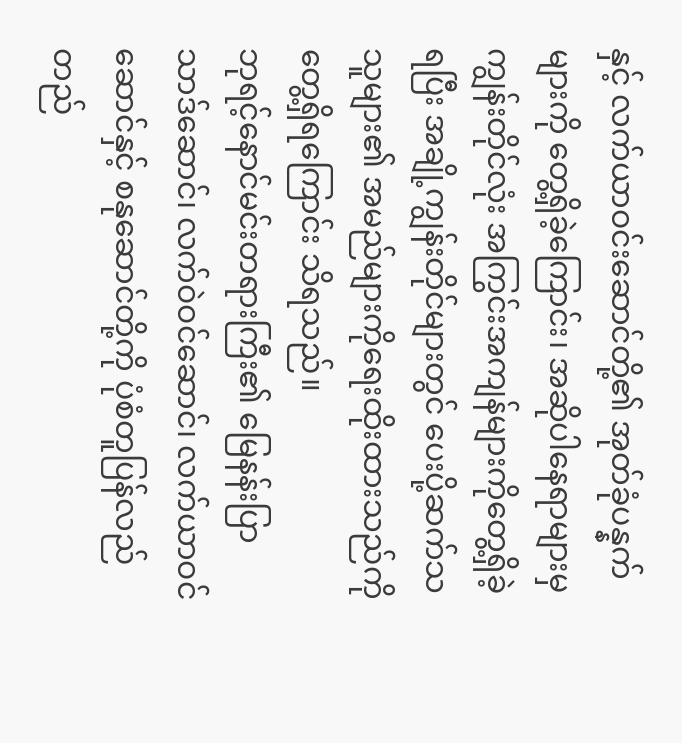နှင့် လက်ယာဝင်းဆောင်တို့၏ အုတ်ခုံပန္နက်များကို တွေ့ရှိခဲ့ကြောင်း၊ အဆိုပါနေရာများမှ ကျွန်းတိုင်လုံး အကြွင်းအကျန်များကိုတွေ့ရှိခဲ့ရပြီး အချို့ကျွန်းတိုင်များတွင် ပေးပို့ဆက်သသူများ၏ အမည်များကိုရေးထိုးထားသည်ကို တွေ့ရှိရကြောင်း သိရသည်။
ဘုရင့်နောင်မင်းတရားကြီး၏ မြေနန်းပြာသာဒ်ဆောင်၊ လက်ဝဲဝင်ဆောင်၊ လက်ယာဝင်ဆောင်နှင့် စနုဆောင်တို့ကို ပုံစံတူပြန်လည်တည်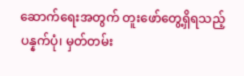ဆောက်ရေးအတွက် တူးဖော်တွေ့ရှိရသည့် ပန္နက်ပုံ၊ မှတ်တမ်း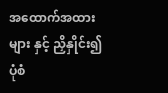အထောက်အထားများ နှင့် ညှိနှိုင်း၍ ပုံစံ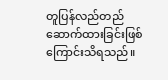တူပြန်လည်တည်ဆောက်ထားခြင်းဖြစ်ကြောင်းသိရသည်။